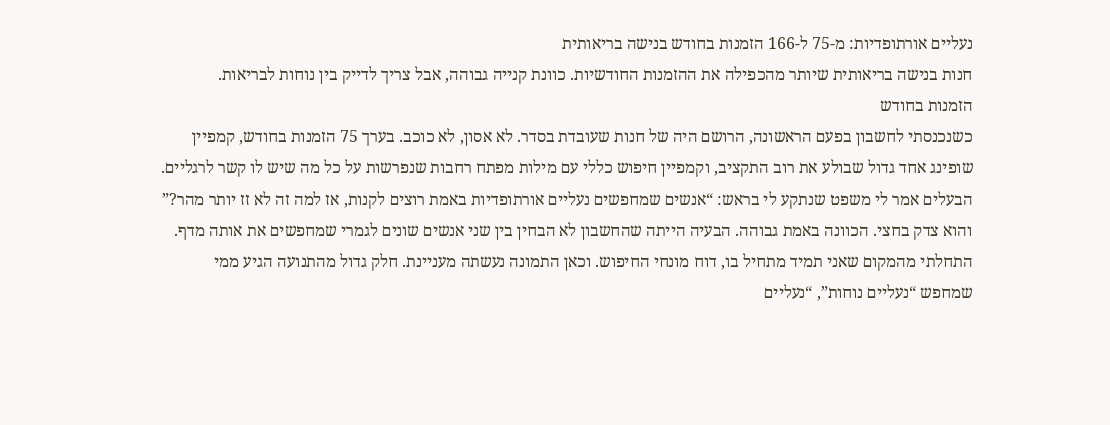נעליים אורתופדיות: מ-75 ל-166 הזמנות בחודש בנישה בריאותית
חנות בנישה בריאותית שיותר מהכפילה את ההזמנות החודשיות. כוונת קנייה גבוהה, אבל צריך לדייק בין נוחות לבריאות.
הזמנות בחודש
כשנכנסתי לחשבון בפעם הראשונה, הרושם היה של חנות שעובדת בסדר. לא אסון, לא כוכב. בערך 75 הזמנות בחודש, קמפיין שופינג אחד גדול שבולע את רוב התקציב, וקמפיין חיפוש כללי עם מילות מפתח רחבות שנפרשות על כל מה שיש לו קשר לרגליים. הבעלים אמר לי משפט שנתקע לי בראש: “אנשים שמחפשים נעליים אורתופדיות באמת רוצים לקנות, אז למה זה לא זז יותר מהר?” והוא צדק בחצי. הכוונה באמת גבוהה. הבעיה הייתה שהחשבון לא הבחין בין שני אנשים שונים לגמרי שמחפשים את אותה מדף.
התחלתי מהמקום שאני תמיד מתחיל בו, דוח מונחי החיפוש. וכאן התמונה נעשתה מעניינת. חלק גדול מהתנועה הגיע ממי שמחפש “נעליים נוחות”, “נעליים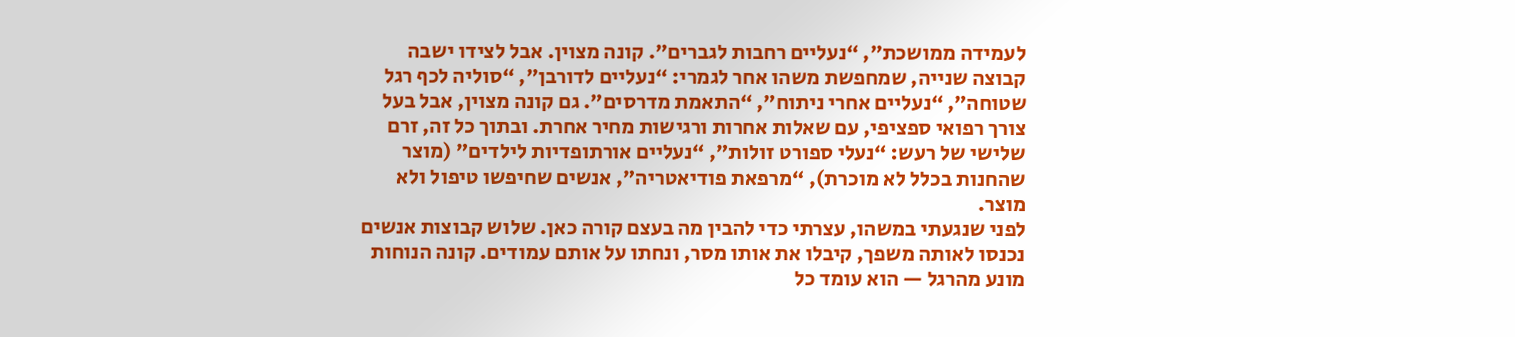לעמידה ממושכת”, “נעליים רחבות לגברים”. קונה מצוין. אבל לצידו ישבה קבוצה שנייה, שמחפשת משהו אחר לגמרי: “נעליים לדורבן”, “סוליה לכף רגל שטוחה”, “נעליים אחרי ניתוח”, “התאמת מדרסים”. גם קונה מצוין, אבל בעל צורך רפואי ספציפי, עם שאלות אחרות ורגישות מחיר אחרת. ובתוך כל זה, זרם שלישי של רעש: “נעלי ספורט זולות”, “נעליים אורתופדיות לילדים” (מוצר שהחנות בכלל לא מוכרת), “מרפאת פודיאטריה”, אנשים שחיפשו טיפול ולא מוצר.
לפני שנגעתי במשהו, עצרתי כדי להבין מה בעצם קורה כאן. שלוש קבוצות אנשים נכנסו לאותה משפך, קיבלו את אותו מסר, ונחתו על אותם עמודים. קונה הנוחות מונע מהרגל — הוא עומד כל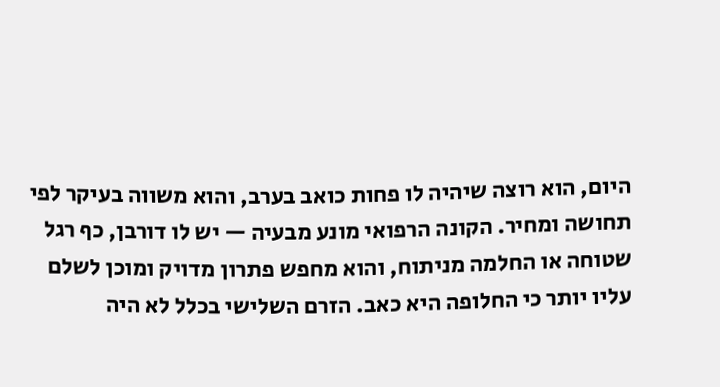היום, הוא רוצה שיהיה לו פחות כואב בערב, והוא משווה בעיקר לפי תחושה ומחיר. הקונה הרפואי מונע מבעיה — יש לו דורבן, כף רגל שטוחה או החלמה מניתוח, והוא מחפש פתרון מדויק ומוכן לשלם עליו יותר כי החלופה היא כאב. הזרם השלישי בכלל לא היה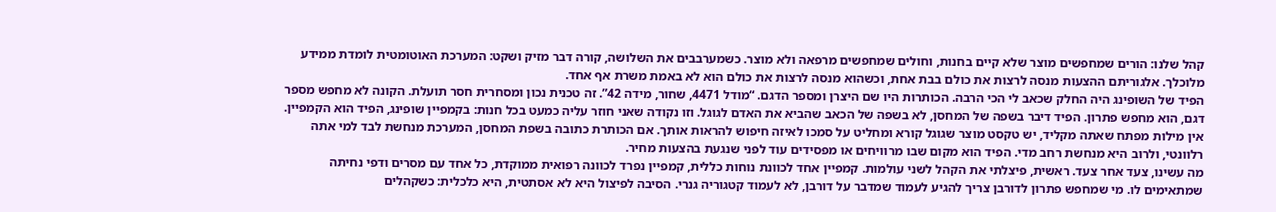קהל שלנו: הורים שמחפשים מוצר שלא קיים בחנות, וחולים שמחפשים מרפאה ולא מוצר. כשמערבבים את השלושה, קורה דבר מזיק ושקט: המערכת האוטומטית לומדת ממידע מלוכלך. אלגוריתם ההצעות מנסה לרצות את כולם בבת אחת, וכשהוא מנסה לרצות את כולם הוא לא באמת משרת אף אחד.
הפיד של השופינג היה החלק שכאב לי הכי הרבה. הכותרות היו שם היצרן ומספר הדגם. “מודל 4471, שחור, מידה 42”. זה טכנית נכון ומסחרית חסר תועלת. הקונה לא מחפש מספר דגם, הוא מחפש פתרון. הפיד דיבר בשפה של המחסן, לא בשפה של הכאב שהביא את האדם לגוגל. וזו נקודה שאני חוזר עליה כמעט בכל חנות: בקמפיין שופינג, הפיד הוא הקמפיין. אין מילות מפתח שאתה מקליד, יש טקסט מוצר שגוגל קורא ומחליט על סמכו לאיזה חיפוש להראות אותך. אם הכותרת כתובה בשפת המחסן, המערכת מנחשת לבד למי אתה רלוונטי, ולרוב היא מנחשת רחב מדי. הפיד הוא מקום שבו מרוויחים או מפסידים עוד לפני שנגעת בהצעות מחיר.
מה עשינו, צעד אחר צעד. ראשית, פיצלתי את הקהל לשני עולמות. קמפיין אחד לכוונת נוחות כללית, קמפיין נפרד לכוונה רפואית ממוקדת, כל אחד עם מסרים ודפי נחיתה שמתאימים לו. מי שמחפש פתרון לדורבן צריך להגיע לעמוד שמדבר על דורבן, לא לעמוד קטגוריה גנרי. הסיבה לפיצול היא לא אסתטית, היא כלכלית: כשקהלים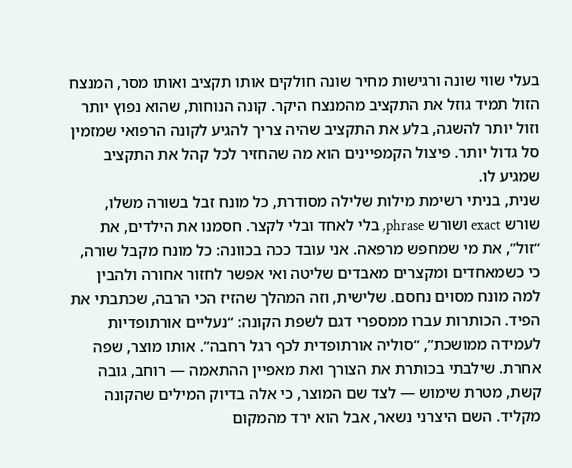בעלי שווי שונה ורגישות מחיר שונה חולקים אותו תקציב ואותו מסר, המנצח הזול תמיד גוזל את התקציב מהמנצח היקר. קונה הנוחות, שהוא נפוץ יותר וזול יותר להשגה, בלע את התקציב שהיה צריך להגיע לקונה הרפואי שמזמין סל גדול יותר. פיצול הקמפיינים הוא מה שהחזיר לכל קהל את התקציב שמגיע לו.
שנית, בניתי רשימת מילות שלילה מסודרת, כל מונח זבל בשורה משלו, שורש exact ושורש phrase, בלי לאחד ובלי לקצר. חסמנו את הילדים, את “זול”, את מי שמחפש מרפאה. אני עובד ככה בכוונה: כל מונח מקבל שורה, כי כשמאחדים ומקצרים מאבדים שליטה ואי אפשר לחזור אחורה ולהבין למה מונח מסוים נחסם. שלישית, וזה המהלך שהזיז הכי הרבה, שכתבתי את הפיד. הכותרות עברו ממספרי דגם לשפת הקונה: “נעליים אורתופדיות לעמידה ממושכת”, “סוליה אורתופדית לכף רגל רחבה”. אותו מוצר, שפה אחרת. שילבתי בכותרת את הצורך ואת מאפיין ההתאמה — רוחב, גובה קשת, מטרת שימוש — לצד שם המוצר, כי אלה בדיוק המילים שהקונה מקליד. השם היצרני נשאר, אבל הוא ירד מהמקום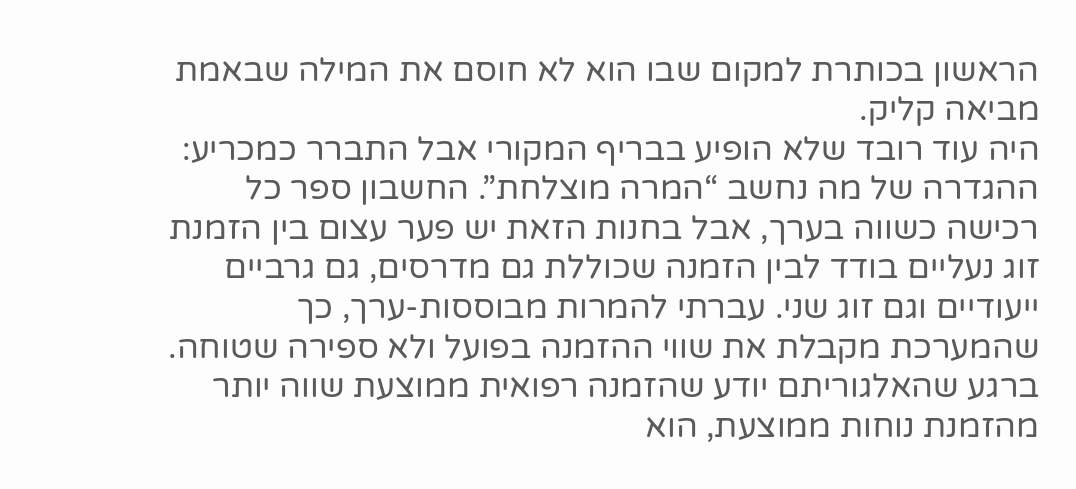הראשון בכותרת למקום שבו הוא לא חוסם את המילה שבאמת מביאה קליק.
היה עוד רובד שלא הופיע בבריף המקורי אבל התברר כמכריע: ההגדרה של מה נחשב “המרה מוצלחת”. החשבון ספר כל רכישה כשווה בערך, אבל בחנות הזאת יש פער עצום בין הזמנת זוג נעליים בודד לבין הזמנה שכוללת גם מדרסים, גם גרביים ייעודיים וגם זוג שני. עברתי להמרות מבוססות-ערך, כך שהמערכת מקבלת את שווי ההזמנה בפועל ולא ספירה שטוחה. ברגע שהאלגוריתם יודע שהזמנה רפואית ממוצעת שווה יותר מהזמנת נוחות ממוצעת, הוא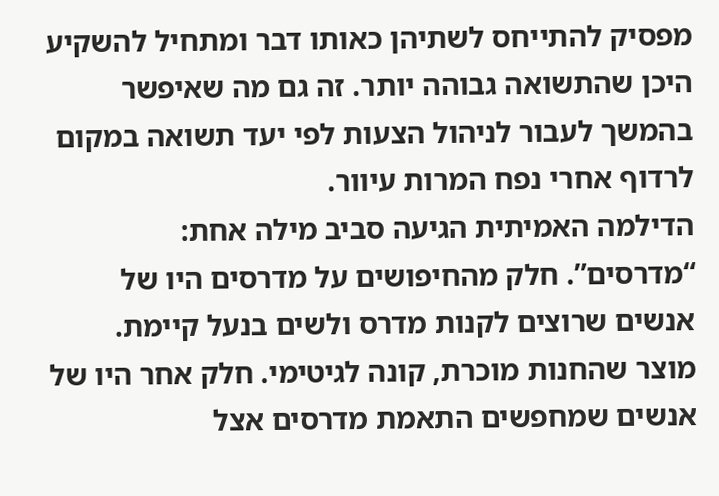מפסיק להתייחס לשתיהן כאותו דבר ומתחיל להשקיע היכן שהתשואה גבוהה יותר. זה גם מה שאיפשר בהמשך לעבור לניהול הצעות לפי יעד תשואה במקום לרדוף אחרי נפח המרות עיוור.
הדילמה האמיתית הגיעה סביב מילה אחת: “מדרסים”. חלק מהחיפושים על מדרסים היו של אנשים שרוצים לקנות מדרס ולשים בנעל קיימת. מוצר שהחנות מוכרת, קונה לגיטימי. חלק אחר היו של אנשים שמחפשים התאמת מדרסים אצל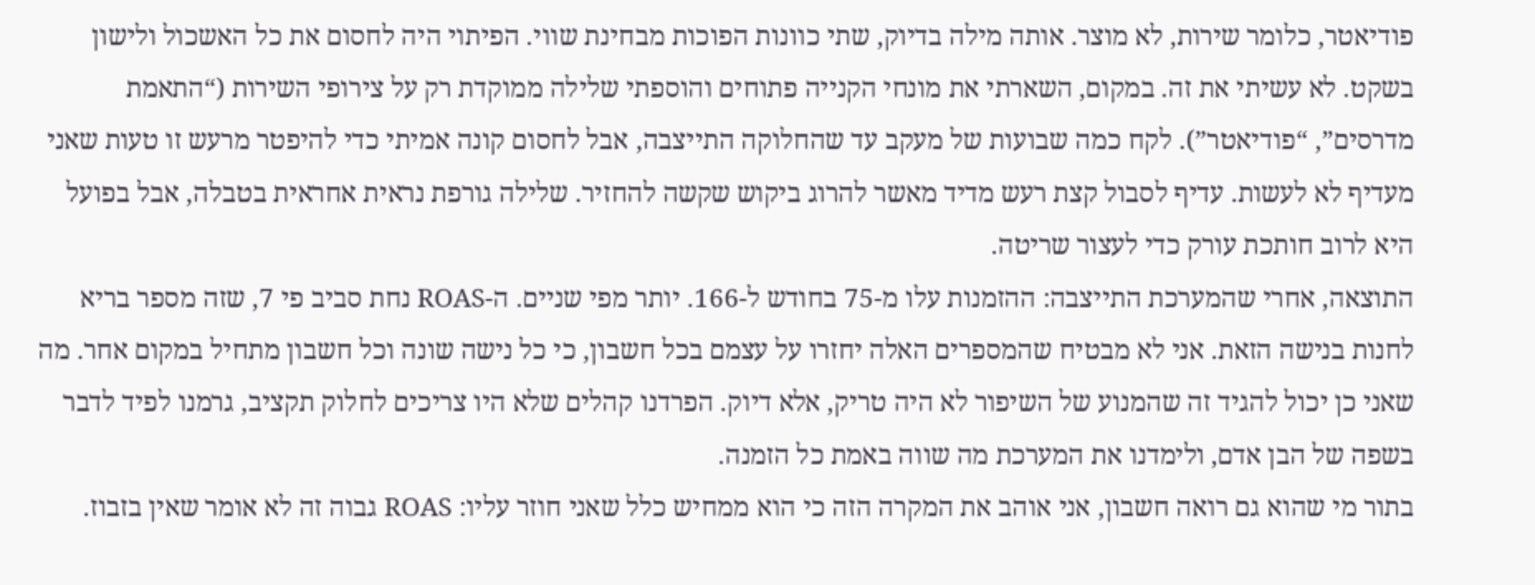פודיאטר, כלומר שירות, לא מוצר. אותה מילה בדיוק, שתי כוונות הפוכות מבחינת שווי. הפיתוי היה לחסום את כל האשכול ולישון בשקט. לא עשיתי את זה. במקום, השארתי את מונחי הקנייה פתוחים והוספתי שלילה ממוקדת רק על צירופי השירות (“התאמת מדרסים”, “פודיאטר”). לקח כמה שבועות של מעקב עד שהחלוקה התייצבה, אבל לחסום קונה אמיתי כדי להיפטר מרעש זו טעות שאני מעדיף לא לעשות. עדיף לסבול קצת רעש מדיד מאשר להרוג ביקוש שקשה להחזיר. שלילה גורפת נראית אחראית בטבלה, אבל בפועל היא לרוב חותכת עורק כדי לעצור שריטה.
התוצאה, אחרי שהמערכת התייצבה: ההזמנות עלו מ-75 בחודש ל-166. יותר מפי שניים. ה-ROAS נחת סביב פי 7, שזה מספר בריא לחנות בנישה הזאת. אני לא מבטיח שהמספרים האלה יחזרו על עצמם בכל חשבון, כי כל נישה שונה וכל חשבון מתחיל במקום אחר. מה שאני כן יכול להגיד זה שהמנוע של השיפור לא היה טריק, אלא דיוק. הפרדנו קהלים שלא היו צריכים לחלוק תקציב, גרמנו לפיד לדבר בשפה של הבן אדם, ולימדנו את המערכת מה שווה באמת כל הזמנה.
בתור מי שהוא גם רואה חשבון, אני אוהב את המקרה הזה כי הוא ממחיש כלל שאני חוזר עליו: ROAS גבוה זה לא אומר שאין בזבוז.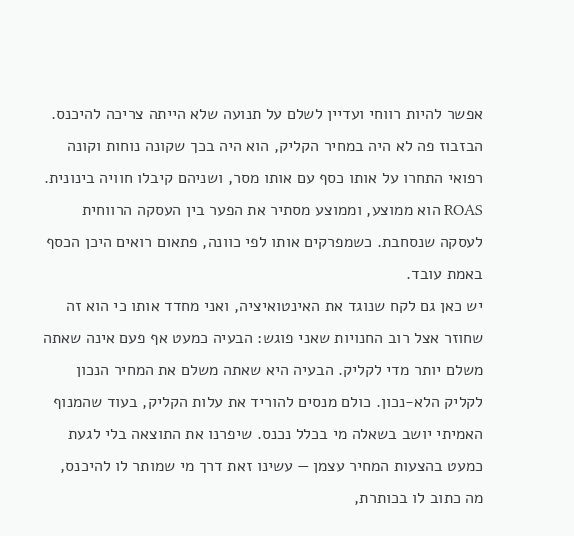אפשר להיות רווחי ועדיין לשלם על תנועה שלא הייתה צריכה להיכנס. הבזבוז פה לא היה במחיר הקליק, הוא היה בכך שקונה נוחות וקונה רפואי התחרו על אותו כסף עם אותו מסר, ושניהם קיבלו חוויה בינונית. ROAS הוא ממוצע, וממוצע מסתיר את הפער בין העסקה הרווחית לעסקה שנסחבת. כשמפרקים אותו לפי כוונה, פתאום רואים היכן הכסף באמת עובד.
יש כאן גם לקח שנוגד את האינטואיציה, ואני מחדד אותו כי הוא זה שחוזר אצל רוב החנויות שאני פוגש: הבעיה כמעט אף פעם אינה שאתה משלם יותר מדי לקליק. הבעיה היא שאתה משלם את המחיר הנכון לקליק הלא-נכון. כולם מנסים להוריד את עלות הקליק, בעוד שהמנוף האמיתי יושב בשאלה מי בכלל נכנס. שיפרנו את התוצאה בלי לגעת כמעט בהצעות המחיר עצמן — עשינו זאת דרך מי שמותר לו להיכנס, מה כתוב לו בכותרת,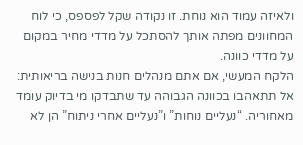ולאיזה עמוד הוא נוחת. זו נקודה שקל לפספס, כי לוח המחוונים מפתה אותך להסתכל על מדדי מחיר במקום על מדדי כוונה.
הלקח המעשי, אם אתם מנהלים חנות בנישה בריאותית: אל תתאהבו בכוונה הגבוהה עד שתבדקו מי בדיוק עומד מאחוריה. “נעליים נוחות” ו”נעליים אחרי ניתוח” הן לא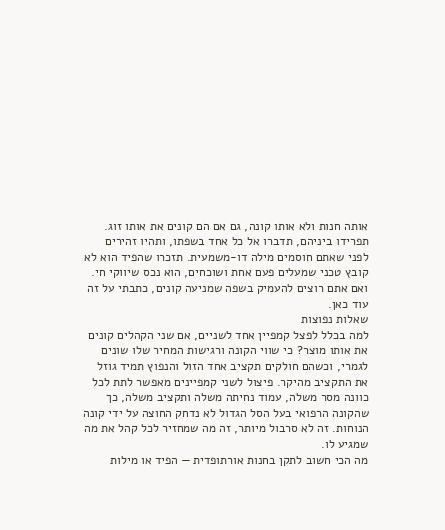אותה חנות ולא אותו קונה, גם אם הם קונים את אותו זוג. תפרידו ביניהם, תדברו אל כל אחד בשפתו, ותהיו זהירים לפני שאתם חוסמים מילה דו-משמעית. תזכרו שהפיד הוא לא קובץ טכני שמעלים פעם אחת ושוכחים, הוא נכס שיווקי חי. ואם אתם רוצים להעמיק בשפה שמניעה קונים, כתבתי על זה עוד כאן.
שאלות נפוצות
למה בכלל לפצל קמפיין אחד לשניים, אם שני הקהלים קונים את אותו מוצר? כי שווי הקונה ורגישות המחיר שלו שונים לגמרי, וכשהם חולקים תקציב אחד הזול והנפוץ תמיד גוזל את התקציב מהיקר. פיצול לשני קמפיינים מאפשר לתת לכל כוונה מסר משלה, עמוד נחיתה משלה ותקציב משלה, כך שהקונה הרפואי בעל הסל הגדול לא נדחק החוצה על ידי קונה הנוחות. זה לא סרבול מיותר, זה מה שמחזיר לכל קהל את מה שמגיע לו.
מה הכי חשוב לתקן בחנות אורתופדית — הפיד או מילות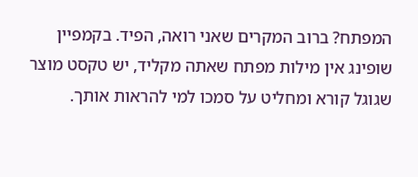המפתח? ברוב המקרים שאני רואה, הפיד. בקמפיין שופינג אין מילות מפתח שאתה מקליד, יש טקסט מוצר שגוגל קורא ומחליט על סמכו למי להראות אותך.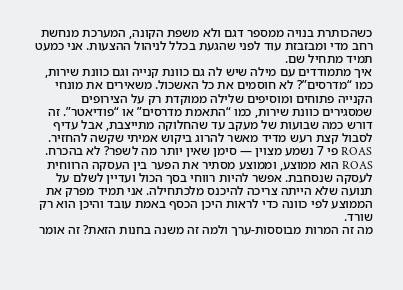כשהכותרת בנויה ממספר דגם ולא משפת הקונה, המערכת מנחשת רחב מדי ומבזבזת עוד לפני שהגעת בכלל לניהול ההצעות. אני כמעט תמיד מתחיל שם.
איך מתמודדים עם מילה שיש לה גם כוונת קנייה וגם כוונת שירות, כמו “מדרסים”? לא חוסמים את כל האשכול. משאירים את מונחי הקנייה פתוחים ומוסיפים שלילה ממוקדת רק על הצירופים שמסגירים כוונת שירות, כמו “התאמת מדרסים” או “פודיאטר”. זה דורש כמה שבועות של מעקב עד שהחלוקה מתייצבת, אבל עדיף לסבול קצת רעש מדיד מאשר להרוג ביקוש אמיתי שקשה להחזיר.
ROAS פי 7 נשמע מצוין — סימן שאין יותר מה לשפר? לא בהכרח. ROAS הוא ממוצע, וממוצע מסתיר את הפער בין העסקה הרווחית לעסקה שנסחבת. אפשר להיות רווחי בסך הכול ועדיין לשלם על תנועה שלא הייתה צריכה להיכנס מלכתחילה. אני תמיד מפרק את הממוצע לפי כוונה כדי לראות היכן הכסף באמת עובד והיכן הוא רק שורד.
מה זה המרות מבוססות-ערך ולמה זה משנה בחנות הזאת? זה אומר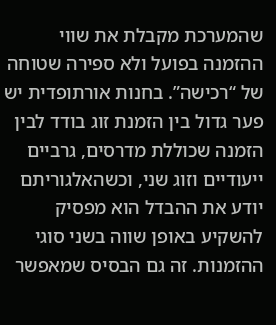שהמערכת מקבלת את שווי ההזמנה בפועל ולא ספירה שטוחה של “רכישה”. בחנות אורתופדית יש פער גדול בין הזמנת זוג בודד לבין הזמנה שכוללת מדרסים, גרביים ייעודיים וזוג שני, וכשהאלגוריתם יודע את ההבדל הוא מפסיק להשקיע באופן שווה בשני סוגי ההזמנות. זה גם הבסיס שמאפשר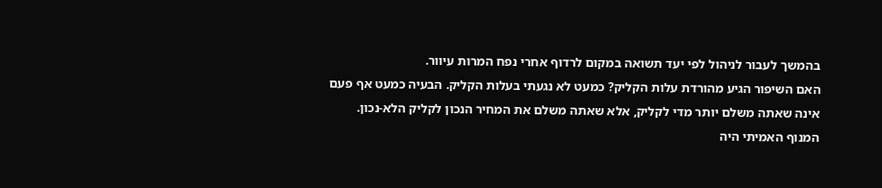בהמשך לעבור לניהול לפי יעד תשואה במקום לרדוף אחרי נפח המרות עיוור.
האם השיפור הגיע מהורדת עלות הקליק? כמעט לא נגעתי בעלות הקליק. הבעיה כמעט אף פעם אינה שאתה משלם יותר מדי לקליק, אלא שאתה משלם את המחיר הנכון לקליק הלא-נכון. המנוף האמיתי היה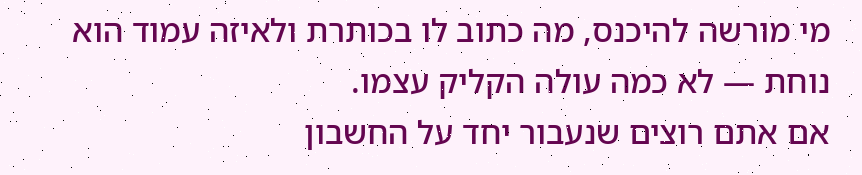מי מורשה להיכנס, מה כתוב לו בכותרת ולאיזה עמוד הוא נוחת — לא כמה עולה הקליק עצמו.
אם אתם רוצים שנעבור יחד על החשבון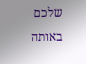שלכם באותה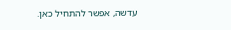עדשה, אפשר להתחיל כאן.